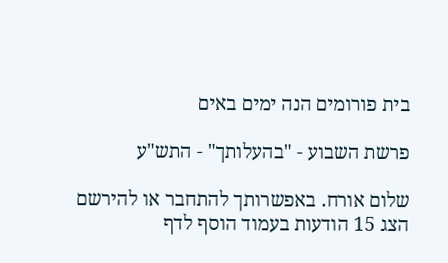בית פורומים הנה ימים באים

פרשת השבוע - "בהעלותך" - התש"ע

שלום אורח. באפשרותך להתחבר או להירשם
הצג 15 הודעות בעמוד הוסף לדף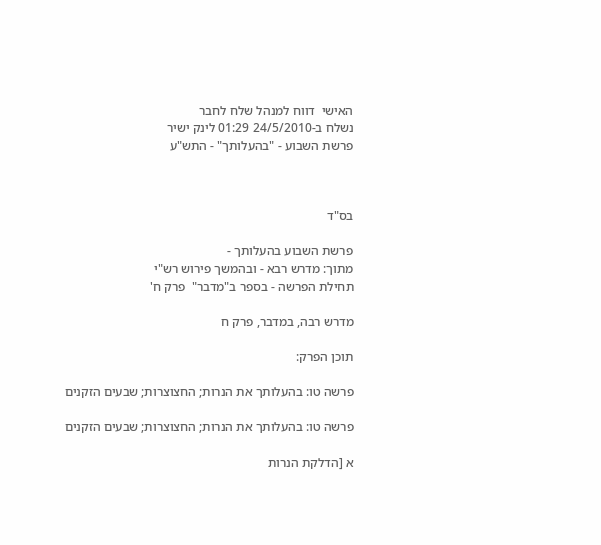האישי  דווח למנהל שלח לחבר
נשלח ב-24/5/2010 01:29 לינק ישיר
פרשת השבוע - "בהעלותך" - התש"ע



בס"ד

פרשת השבוע בהעלותך -
מתוך: מדרש רבא - ובהמשך פירוש רש"י
תחילת הפרשה - בספר ב"מדבר"  פרק ח'

מדרש רבה, במדבר, פרק ח

תוכן הפרק:

פרשה טו: בהעלותך את הנרות; החצוצרות; שבעים הזקנים

פרשה טו: בהעלותך את הנרות; החצוצרות; שבעים הזקנים

א [הדלקת הנרות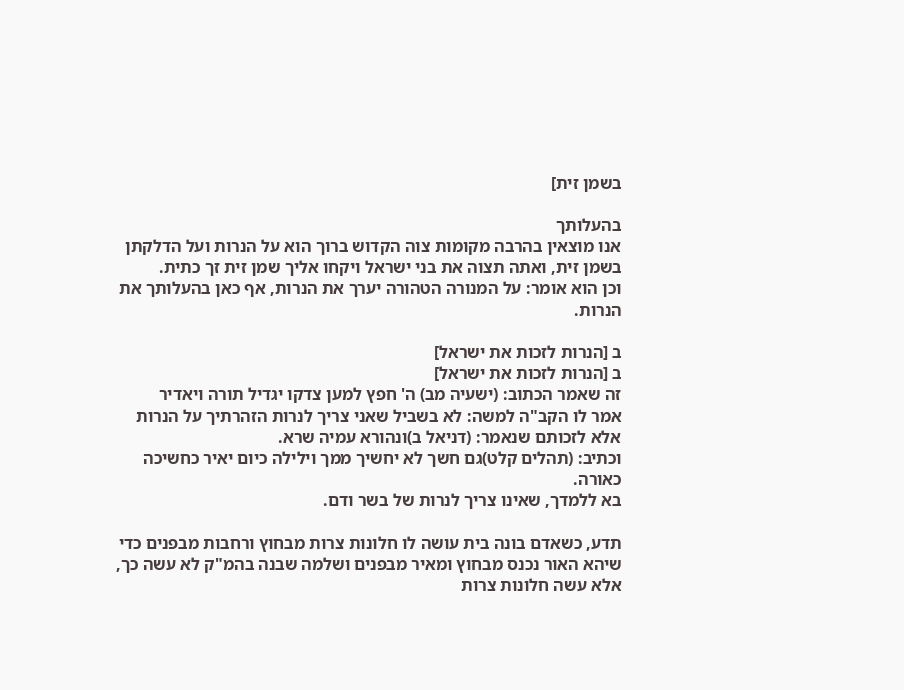בשמן זית]

בהעלותך
אנו מוצאין בהרבה מקומות צוה הקדוש ברוך הוא על הנרות ועל הדלקתן בשמן זית, ואתה תצוה את בני ישראל ויקחו אליך שמן זית זך כתית.
וכן הוא אומר: על המנורה הטהורה יערך את הנרות, אף כאן בהעלותך את הנרות.

ב [הנרות לזכות את ישראל]
ב [הנרות לזכות את ישראל]
זה שאמר הכתוב: (ישעיה מב) ה' חפץ למען צדקו יגדיל תורה ויאדיר
אמר לו הקב"ה למשה: לא בשביל שאני צריך לנרות הזהרתיך על הנרות אלא לזכותם שנאמר: (דניאל ב)ונהורא עמיה שרא.
וכתיב: (תהלים קלט)גם חשך לא יחשיך ממך וילילה כיום יאיר כחשיכה כאורה.
בא ללמדך, שאינו צריך לנרות של בשר ודם.

תדע, כשאדם בונה בית עושה לו חלונות צרות מבחוץ ורחבות מבפנים כדי שיהא האור נכנס מבחוץ ומאיר מבפנים ושלמה שבנה בהמ"ק לא עשה כך, אלא עשה חלונות צרות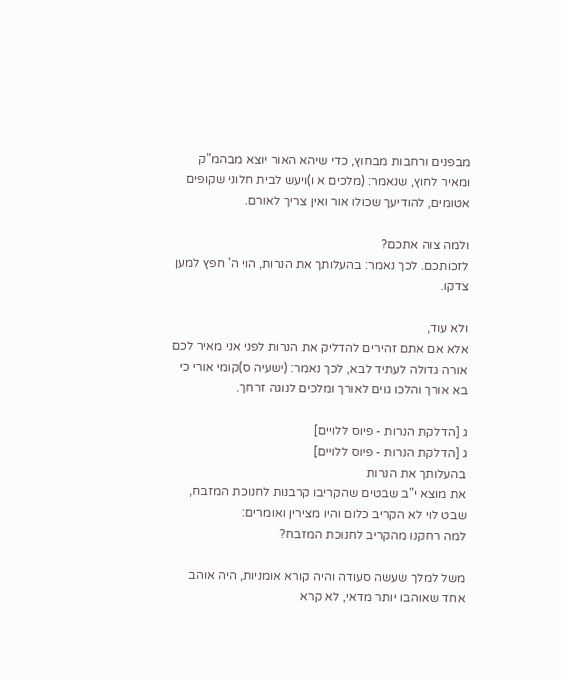מבפנים ורחבות מבחוץ, כדי שיהא האור יוצא מבהמ"ק ומאיר לחוץ, שנאמר: (מלכים א ו)ויעש לבית חלוני שקופים אטומים, להודיעך שכולו אור ואין צריך לאורם.

ולמה צוה אתכם?
לזכותכם. לכך נאמר: בהעלותך את הנרות, הוי ה' חפץ למען צדקו.

ולא עוד,
אלא אם אתם זהירים להדליק את הנרות לפני אני מאיר לכם אורה גדולה לעתיד לבא, לכך נאמר: (ישעיה ס)קומי אורי כי בא אורך והלכו גוים לאורך ומלכים לנוגה זרחך.

ג [הדלקת הנרות - פיוס ללויים]
ג [הדלקת הנרות - פיוס ללויים]
בהעלותך את הנרות
את מוצא י"ב שבטים שהקריבו קרבנות לחנוכת המזבח, שבט לוי לא הקריב כלום והיו מצירין ואומרים:
למה רחקנו מהקריב לחנוכת המזבח?

משל למלך שעשה סעודה והיה קורא אומניות, היה אוהב אחד שאוהבו יותר מדאי, לא קרא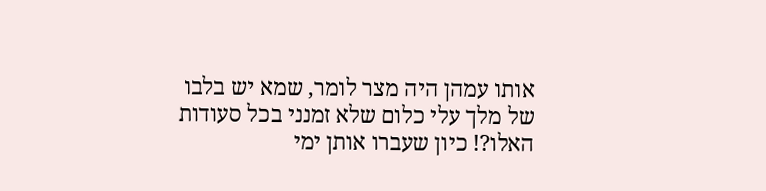אותו עמהן היה מצר לומר, שמא יש בלבו של מלך עלי כלום שלא זמנני בכל סעודות האלו?! כיון שעברו אותן ימי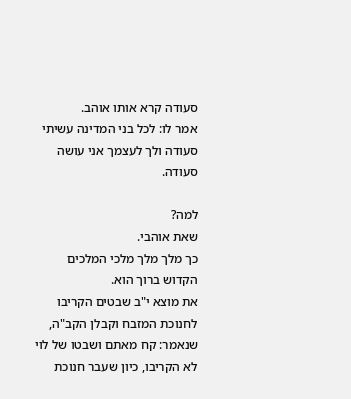סעודה קרא אותו אוהב.
אמר לו: לכל בני המדינה עשיתי סעודה ולך לעצמך אני עושה סעודה.

למה?
שאת אוהבי.
כך מלך מלך מלכי המלכים הקדוש ברוך הוא.
את מוצא י"ב שבטים הקריבו לחנוכת המזבח וקבלן הקב"ה, שנאמר: קח מאתם ושבטו של לוי לא הקריבו, כיון שעבר חנוכת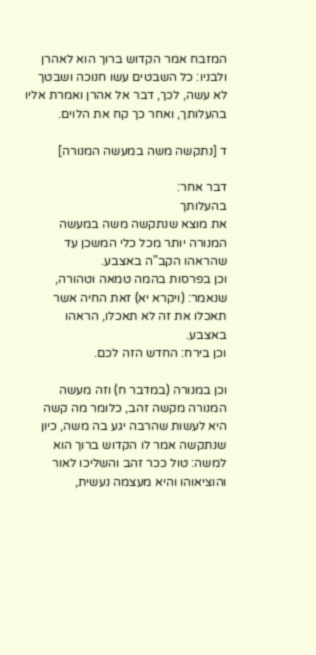המזבח אמר הקדוש ברוך הוא לאהרן ולבניו: כל השבטים עשו חנוכה ושבטך לא עשה, לכך, דבר אל אהרן ואמרת אליו בהעלותך, ואחר כך קח את הלוים.

ד [נתקשה משה במעשה המנורה]

דבר אחר:
בהעלותך
את מוצא שנתקשה משה במעשה המנורה יותר מכל כלי המשכן עד שהראהו הקב"ה באצבע.
וכן בפרסות בהמה טמאה וטהורה, שנאמר: (ויקרא יא) זאת החיה אשר תאכלו את זה לא תאכלו, הראהו באצבע.
וכן בירח: החדש הזה לכם.

וכן במנורה (במדבר ח) וזה מעשה המנורה מקשה זהב, כלומר מה קשה היא לעשות שהרבה יגע בה משה, כיון שנתקשה אמר לו הקדוש ברוך הוא למשה: טול ככר זהב והשליכו לאור והוציאוהו והיא מעצמה נעשית,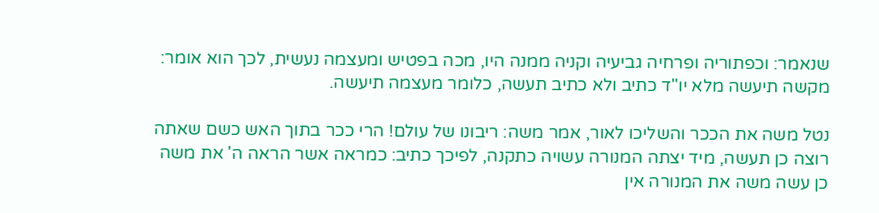שנאמר: וכפתוריה ופרחיה גביעיה וקניה ממנה היו, מכה בפטיש ומעצמה נעשית, לכך הוא אומר: מקשה תיעשה מלא יו"ד כתיב ולא כתיב תעשה, כלומר מעצמה תיעשה.

נטל משה את הככר והשליכו לאור, אמר משה: ריבונו של עולם! הרי ככר בתוך האש כשם שאתה רוצה כן תעשה, מיד יצתה המנורה עשויה כתקנה, לפיכך כתיב: כמראה אשר הראה ה' את משה כן עשה משה את המנורה אין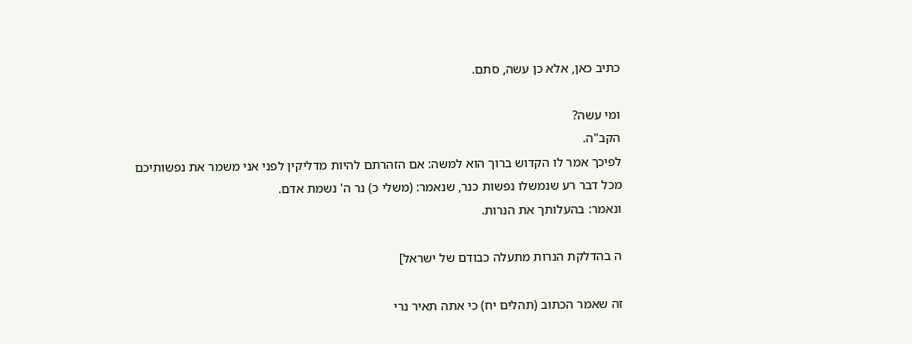כתיב כאן, אלא כן עשה, סתם.

ומי עשה?
הקב"ה.
לפיכך אמר לו הקדוש ברוך הוא למשה: אם הזהרתם להיות מדליקין לפני אני משמר את נפשותיכם מכל דבר רע שנמשלו נפשות כנר, שנאמר: (משלי כ) נר ה' נשמת אדם.
ונאמר: בהעלותך את הנרות.

ה בהדלקת הנרות מתעלה כבודם של ישראל]

זה שאמר הכתוב (תהלים יח) כי אתה תאיר נרי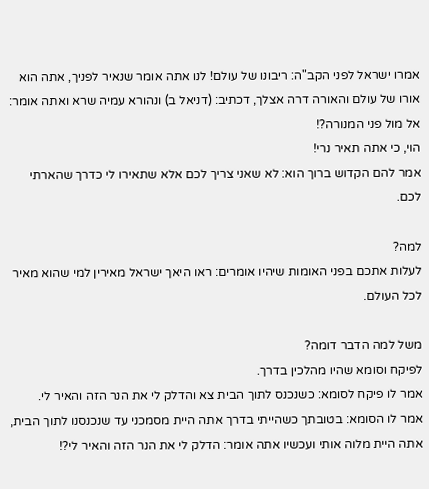אמרו ישראל לפני הקב"ה: ריבונו של עולם! לנו אתה אומר שנאיר לפניך, אתה הוא אורו של עולם והאורה דרה אצלך, דכתיב: (דניאל ב) ונהורא עמיה שרא ואתה אומר: אל מול פני המנורה?!
הוי, כי אתה תאיר נרי!
אמר להם הקדוש ברוך הוא: לא שאני צריך לכם אלא שתאירו לי כדרך שהארתי לכם.

למה?
לעלות אתכם בפני האומות שיהיו אומרים: ראו היאך ישראל מאירין למי שהוא מאיר לכל העולם.

משל למה הדבר דומה?
לפיקח וסומא שהיו מהלכין בדרך.
אמר לו פיקח לסומא: כשנכנס לתוך הבית צא והדלק לי את הנר הזה והאיר לי.
אמר לו הסומא: בטובתך כשהייתי בדרך אתה היית מסמכני עד שנכנסנו לתוך הבית, אתה היית מלוה אותי ועכשיו אתה אומר: הדלק לי את הנר הזה והאיר לי?!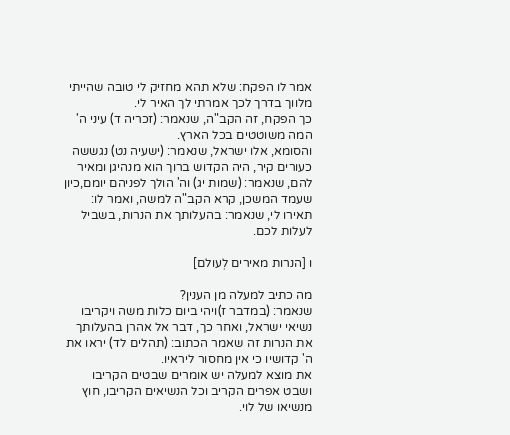אמר לו הפקח: שלא תהא מחזיק לי טובה שהייתי מלווך בדרך לכך אמרתי לך האיר לי.
כך הפקח, זה הקב"ה, שנאמר: (זכריה ד) עיני ה' המה משוטטים בכל הארץ.
והסומא, אלו ישראל, שנאמר: (ישעיה נט) נגששה כעורים קיר, היה הקדוש ברוך הוא מנהיגן ומאיר להם, שנאמר: (שמות יג) וה' הולך לפניהם יומם,כיון שעמד המשכן, קרא הקב"ה למשה, ואמר לו: תאירו לי, שנאמר: בהעלותך את הנרות, בשביל לעלות לכם.

ו [הנרות מאירים לְעולם]

מה כתיב למעלה מן הענין?
שנאמר: (במדבר ז)ויהי ביום כלות משה ויקריבו נשיאי ישראל, ואחר כך, דבר אל אהרן בהעלותך את הנרות זה שאמר הכתוב: (תהלים לד) יראו את ה' קדושיו כי אין מחסור ליראיו.
את מוצא למעלה יש אומרים שבטים הקריבו ושבט אפרים הקריב וכל הנשיאים הקריבו, חוץ מנשיאו של לוי.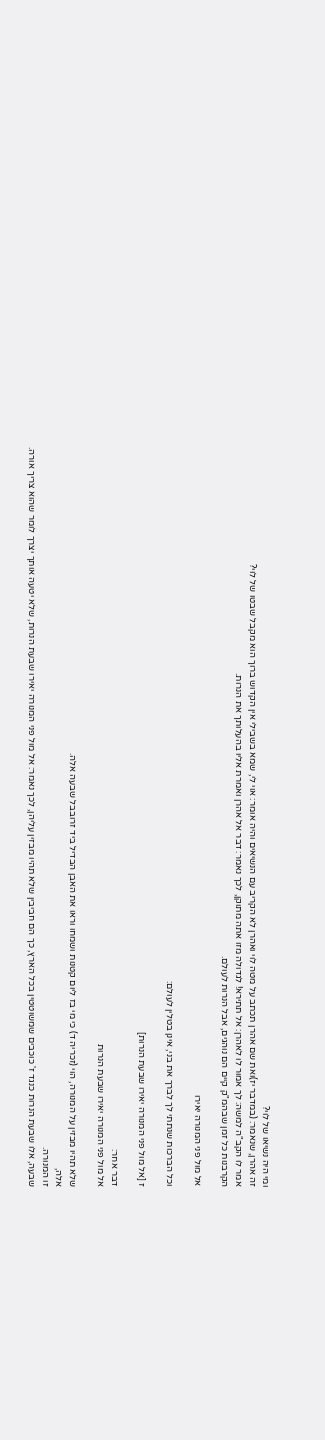ומי היה נשיאו של לוי?
זה אהרן, שנאמר: (במדבר יז)ואת שם אהרן תכתב על מטה לוי ואהרן לא הקריב עם הנשיאים והיה אומר: אוי לי, שמא בשבילי אין הקדוש ברוך הוא מקבל שבטו של לוי?
אמר לו הקב"ה למשה: לך אמור לו לאהרן: אל תתירא! לגדולה מזו אתה מתוקן, לכך נאמר: דבר אל אהרן ואמרת אליו בהעלותך את הנרות.
הקרבנות כל זמן שבהמ"ק קיים הם נוהגים, אבל הנרות לעולם.

אל מול פני המנורה יאירו

וכל הברכות שנתתי לך לברך את בני, אינן בטלין לעולם:

ז [אל מול פני המנורה יאירו שבעת הנרות]

דבר אחר:
אל מול פני המנורה יאירו שבעת הנרות

שלא תהיו מבזין על המנורה, הוי (זכריה ד) כי מי בז ליום קטנות ושמחו וראו את האבן הבדיל ביד זרובבל שבעה אלה.
אלה,
זו המנורה.
שבעה, אלו שבעת הנרות כנגד ז' כוכבים שמשוטטין בכל הארץ, כך הם חביבין שלא תהיו מבזין עליהן, לכך נאמר: אל מול פני המנורה יאירו שבעת הנרות, שלא יטעה אותך יצרך לומר שהוא צריך אורה.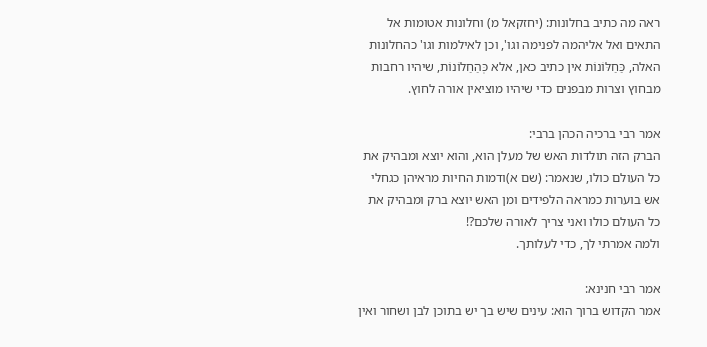ראה מה כתיב בחלונות: (יחזקאל מ) וחלונות אטומות אל התאים ואל אליהמה לפנימה וגו', וכן לאילמות וגו' כהחלונות האלה, כַּחַלּוֹנוֹת אין כתיב כאן, אלא כְּהַחַלוֹנוֹת, שיהיו רחבות מבחוץ וצרות מבפנים כדי שיהיו מוציאין אורה לחוץ.

אמר רבי ברכיה הכהן ברבי:
הברק הזה תולדות האש של מעלן הוא, והוא יוצא ומבהיק את כל העולם כולו, שנאמר: (שם א)ודמות החיות מראיהן כגחלי אש בוערות כמראה הלפידים ומן האש יוצא ברק ומבהיק את כל העולם כולו ואני צריך לאורה שלכם?!
ולמה אמרתי לך, כדי לעלותך.

אמר רבי חנינא:
אמר הקדוש ברוך הוא: עינים שיש בך יש בתוכן לבן ושחור ואין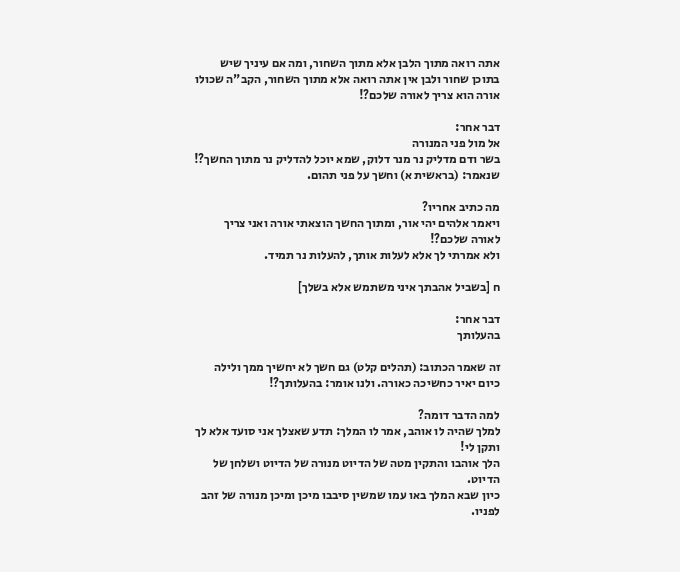אתה רואה מתוך הלבן אלא מתוך השחור, ומה אם עיניך שיש בתוכן שחור ולבן אין אתה רואה אלא מתוך השחור, הקב"ה שכולו אורה הוא צריך לאורה שלכם?!

דבר אחר:
אל מול פני המנורה
בשר ודם מדליק נר מנר דלוק, שמא יוכל להדליק נר מתוך החשך?!
שנאמר: (בראשית א) וחשך על פני תהום.

מה כתיב אחריו?
ויאמר אלהים יהי אור, ומתוך החשך הוצאתי אורה ואני צריך לאורה שלכם?!
ולא אמרתי לך אלא לעלות אותך, להעלות נר תמיד.

ח [בשביל אהבתך איני משתמש אלא בשלך]

דבר אחר:
בהעלותך

זה שאמר הכתוב: (תהלים קלט) גם חשך לא יחשיך ממך ולילה כיום יאיר כחשיכה כאורה. ולנו אומר: בהעלותך?!

למה הדבר דומה?
למלך שהיה לו אוהב, אמר לו המלך: תדע שאצלך אני סועד אלא לך ותקן לי!
הלך אוהבו והתקין מטה של הדיוט מנורה של הדיוט ושלחן של הדיוט.
כיון שבא המלך באו עמו שמשין סיבבו מיכן ומיכן מנורה של זהב לפניו.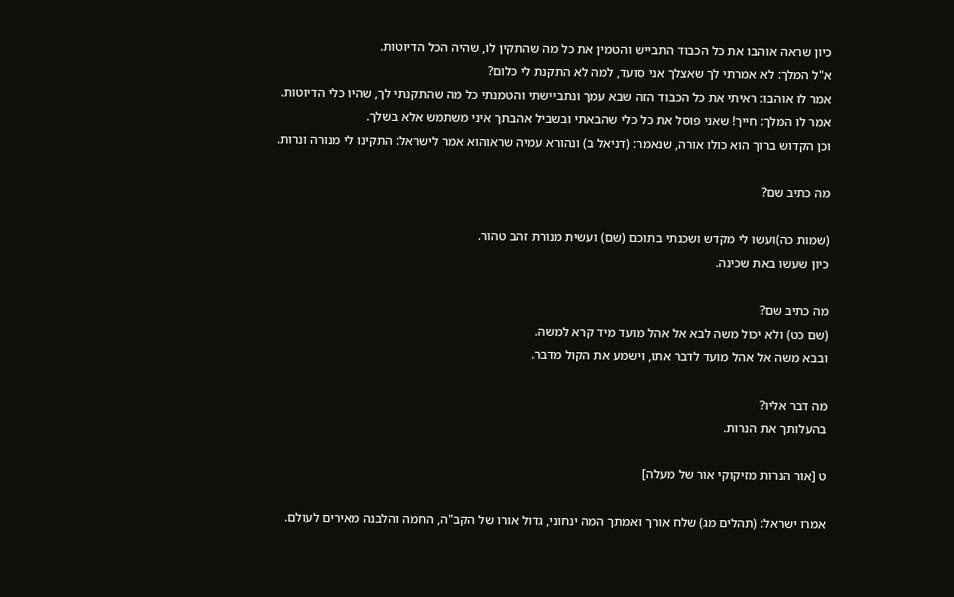כיון שראה אוהבו את כל הכבוד התבייש והטמין את כל מה שהתקין לו, שהיה הכל הדיוטות.
א"ל המלך: לא אמרתי לך שאצלך אני סועד, למה לא התקנת לי כלום?
אמר לו אוהבו: ראיתי את כל הכבוד הזה שבא עמך ונתביישתי והטמנתי כל מה שהתקנתי לך, שהיו כלי הדיוטות.
אמר לו המלך: חייך! שאני פוסל את כל כלי שהבאתי ובשביל אהבתך איני משתמש אלא בשלך.
וכן הקדוש ברוך הוא כולו אורה, שנאמר: (דניאל ב) ונהורא עמיה שראוהוא אמר לישראל: התקינו לי מנורה ונרות.

מה כתיב שם?

(שמות כה)ועשו לי מקדש ושכנתי בתוכם (שם) ועשית מנורת זהב טהור.
כיון שעשו באת שכינה.

מה כתיב שם?
(שם כט) ולא יכול משה לבא אל אהל מועד מיד קרא למשה.
ובבא משה אל אהל מועד לדבר אתו, וישמע את הקול מדבר.

מה דבר אליו?
בהעלותך את הנרות.

ט [אור הנרות מזיקוקי אור של מעלה]

אמרו ישראל: (תהלים מג) שלח אורך ואמתך המה ינחוני, גדול אורו של הקב"ה, החמה והלבנה מאירים לעולם.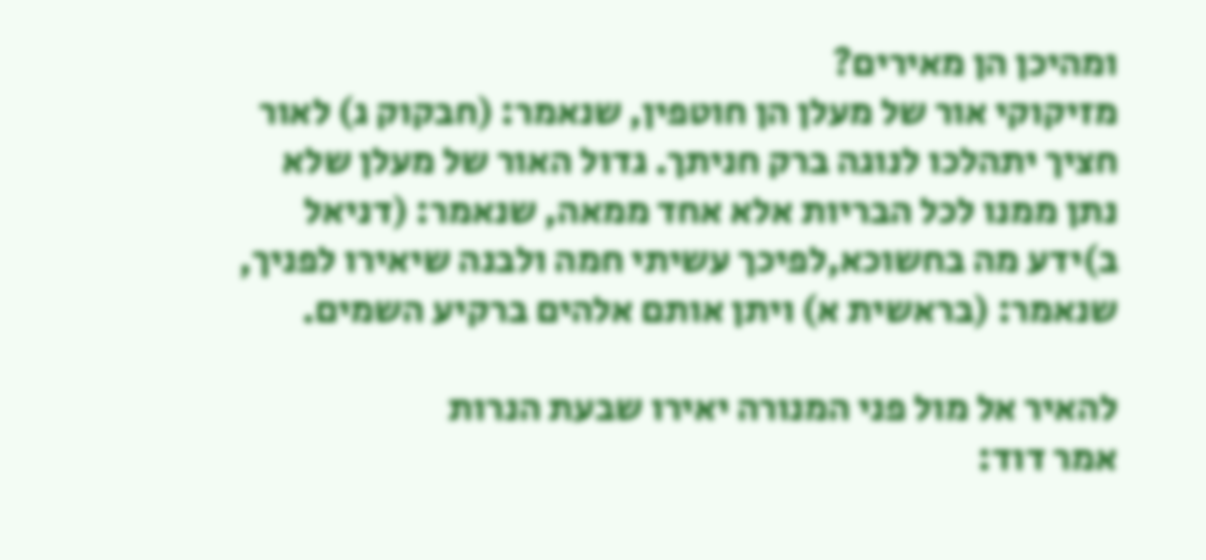ומהיכן הן מאירים?
מזיקוקי אור של מעלן הן חוטפין, שנאמר: (חבקוק ג) לאור חציך יתהלכו לנוגה ברק חניתך. גדול האור של מעלן שלא נתן ממנו לכל הבריות אלא אחד ממאה, שנאמר: (דניאל ב)ידע מה בחשוכא,לפיכך עשיתי חמה ולבנה שיאירו לפניך, שנאמר: (בראשית א) ויתן אותם אלהים ברקיע השמים.

להאיר אל מול פני המנורה יאירו שבעת הנרות
אמר דוד: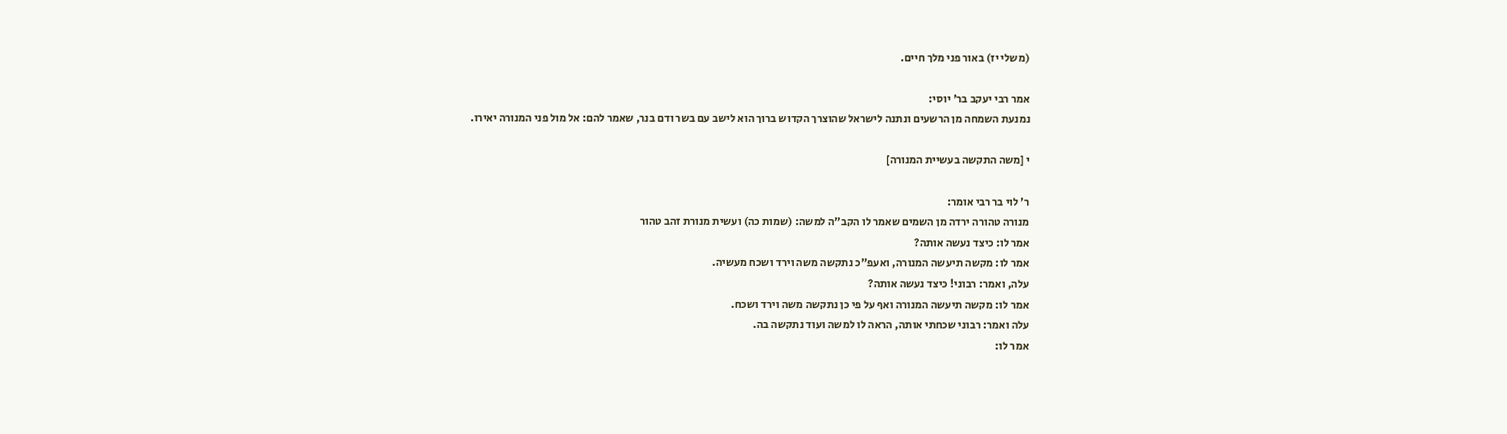(משלי יז) באור פני מלך חיים.

אמר רבי יעקב בר' יוסי:
נמנעת השמחה מן הרשעים ונתנה לישראל שהוצרך הקדוש ברוך הוא לישב עם בשר ודם בנר, שאמר להם: אל מול פני המנורה יאירו.

י [משה התקשה בעשיית המנורה]

ר' לוי בר רבי אומר:
מנורה טהורה ירדה מן השמים שאמר לו הקב"ה למשה: (שמות כה) ועשית מנורת זהב טהור
אמר לו: כיצד נעשה אותה?
אמר לו: מקשה תיעשה המנורה, ואעפ"כ נתקשה משה וירד ושכח מעשיה.
עלה, ואמר: רבוני! כיצד נעשה אותה?
אמר לו: מקשה תיעשה המנורה ואף על פי כן נתקשה משה וירד ושכח.
עלה ואמר: רבוני שכחתי אותה, הראה לו למשה ועוד נתקשה בה.
אמר לו: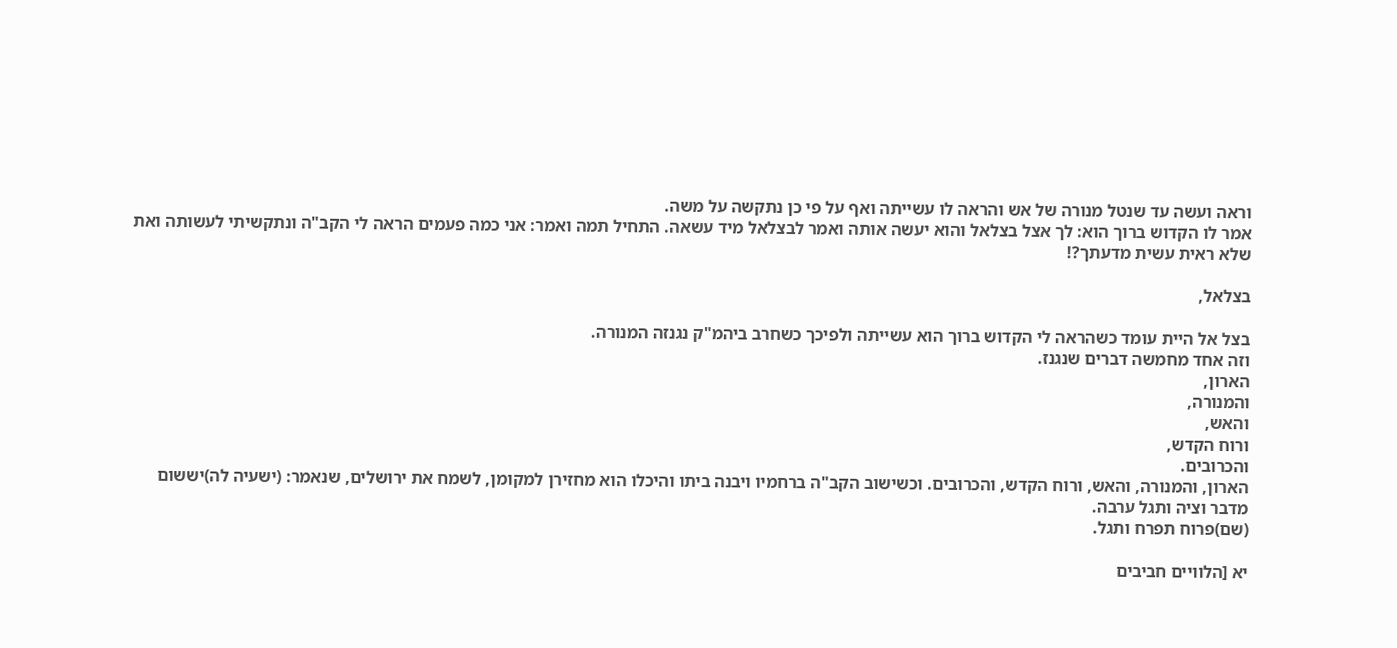וראה ועשה עד שנטל מנורה של אש והראה לו עשייתה ואף על פי כן נתקשה על משה.
אמר לו הקדוש ברוך הוא: לך אצל בצלאל והוא יעשה אותה ואמר לבצלאל מיד עשאה. התחיל תמה ואמר: אני כמה פעמים הראה לי הקב"ה ונתקשיתי לעשותה ואת שלא ראית עשית מדעתך?!

בצלאל,

בצל אל היית עומד כשהראה לי הקדוש ברוך הוא עשייתה ולפיכך כשחרב ביהמ"ק נגנזה המנורה.
וזה אחד מחמשה דברים שנגנז.
הארון,
והמנורה,
והאש,
ורוח הקדש,
והכרובים.
הארון, והמנורה, והאש, ורוח הקדש, והכרובים. וכשישוב הקב"ה ברחמיו ויבנה ביתו והיכלו הוא מחזירן למקומן, לשמח את ירושלים, שנאמר: (ישעיה לה)יששום מדבר וציה ותגל ערבה.
(שם)פרוח תפרח ותגל.

יא [הלוויים חביבים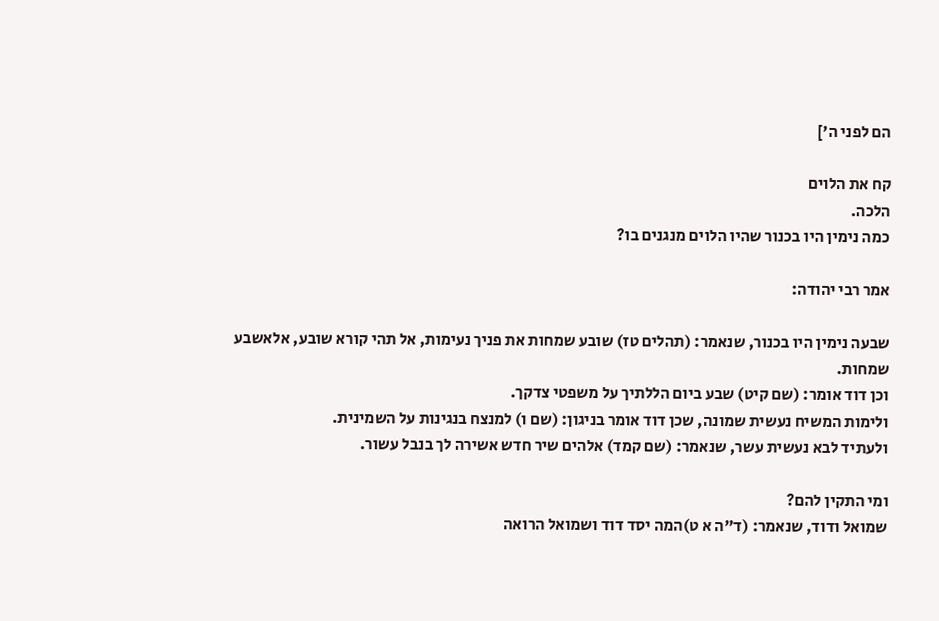הם לפני ה']

קח את הלוים
הלכה.
כמה נימין היו בכנור שהיו הלוים מנגנים בו?

אמר רבי יהודה:

שבעה נימין היו בכנור, שנאמר: (תהלים טז) שובע שמחות את פניך נעימות, אל תהי קורא שובע, אלאשבע שמחות.
וכן דוד אומר: (שם קיט) שבע ביום הללתיך על משפטי צדקך.
ולימות המשיח נעשית שמונה, שכן דוד אומר בניגון: (שם ו) למנצח בנגינות על השמינית.
ולעתיד לבא נעשית עשר, שנאמר: (שם קמד) אלהים שיר חדש אשירה לך בנבל עשור.

ומי התקין להם?
שמואל ודוד, שנאמר: (ד"ה א ט)המה יסד דוד ושמואל הרואה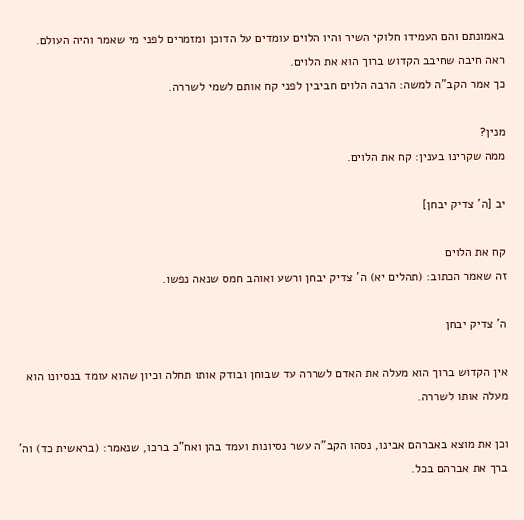באמונתם והם העמידו חלוקי השיר והיו הלוים עומדים על הדוכן ומזמרים לפני מי שאמר והיה העולם.
ראה חיבה שחיבב הקדוש ברוך הוא את הלוים.
כך אמר הקב"ה למשה: הרבה הלוים חביבין לפני קח אותם לשמי לשררה.

מנין?
ממה שקרינו בענין: קח את הלוים.

יב [ה' צדיק יבחן]

קח את הלוים
זה שאמר הכתוב: (תהלים יא) ה' צדיק יבחן ורשע ואוהב חמס שנאה נפשו.

ה' צדיק יבחן

אין הקדוש ברוך הוא מעלה את האדם לשררה עד שבוחן ובודק אותו תחלה וכיון שהוא עומד בנסיונו הוא מעלה אותו לשררה.

וכן את מוצא באברהם אבינו, נסהו הקב"ה עשר נסיונות ועמד בהן ואח"כ ברכו, שנאמר: (בראשית כד) וה' ברך את אברהם בכל.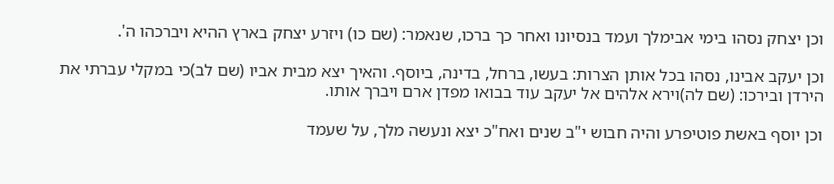וכן יצחק נסהו בימי אבימלך ועמד בנסיונו ואחר כך ברכו, שנאמר: (שם כו) ויזרע יצחק בארץ ההיא ויברכהו ה'.

וכן יעקב אבינו, נסהו בכל אותן הצרות: בעשו, ברחל, בדינה, ביוסף. והאיך יצא מבית אביו (שם לב)כי במקלי עברתי את הירדן ובירכו: (שם לה)וירא אלהים אל יעקב עוד בבואו מפדן ארם ויברך אותו.

וכן יוסף באשת פוטיפרע והיה חבוש י"ב שנים ואח"כ יצא ונעשה מלך, על שעמד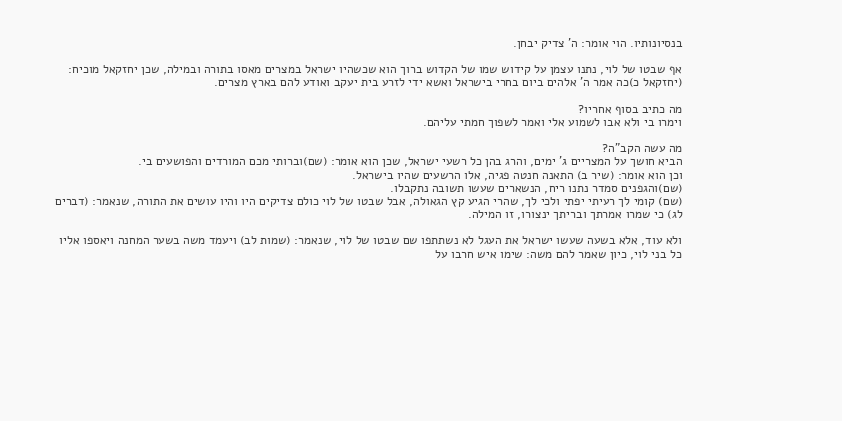בנסיונותיו. הוי אומר: ה' צדיק יבחן.

אף שבטו של לוי, נתנו עצמן על קידוש שמו של הקדוש ברוך הוא שכשהיו ישראל במצרים מאסו בתורה ובמילה, שכן יחזקאל מוכיח: (יחזקאל כ)כה אמר ה' אלהים ביום בחרי בישראל ואשא ידי לזרע בית יעקב ואודע להם בארץ מצרים.

מה כתיב בסוף אחריו?
וימרו בי ולא אבו לשמוע אלי ואמר לשפוך חמתי עליהם.

מה עשה הקב"ה?
הביא חושך על המצריים ג' ימים, והרג בהן כל רשעי ישראל, שכן הוא אומר: (שם)וברותי מכם המורדים והפושעים בי.
וכן הוא אומר: (שיר ב) התאנה חנטה פגיה, אלו הרשעים שהיו בישראל.
(שם)והגפנים סמדר נתנו ריח, הנשארים שעשו תשובה נתקבלו.
(שם) קומי לך רעיתי יפתי ולכי לך, שהרי הגיע קץ הגאולה, אבל שבטו של לוי כולם צדיקים היו והיו עושים את התורה, שנאמר: (דברים לג) כי שמרו אמרתך ובריתך ינצורו, זו המילה.

ולא עוד, אלא בשעה שעשו ישראל את העגל לא נשתתפו שם שבטו של לוי, שנאמר: (שמות לב) ויעמד משה בשער המחנה ויאספו אליו כל בני לוי, כיון שאמר להם משה: שימו איש חרבו על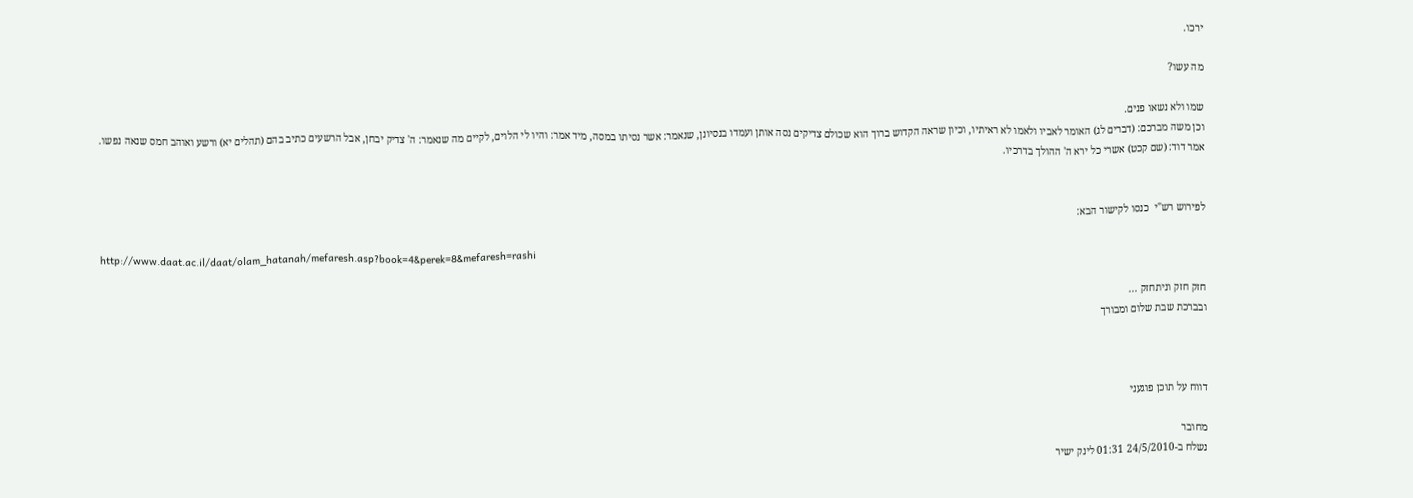ירכו.

מה עשו?

שמו ולא נשאו פנים.
וכן משה מברכם: (דברים לג) האומר לאביו ולאמו לא ראיתיו, וכיון שראה הקדוש ברוך הוא שכולם צדיקים נסה אותן ועמדו בנסיונן, שנאמר: אשר נסיתו במסה, מיד אמר: והיו לי הלוים, לקיים מה שנאמר: ה' צדיק יבחן, אבל הרשעים כתיב בהם (תהלים יא) ורשע ואוהב חמס שנאה נפשו.
אמר דוד: (שם קכט) אשרי כל ירא ה' ההולך בדרכיו.


לפירוש רש"י  כנסו לקישור הבא:

http://www.daat.ac.il/daat/olam_hatanah/mefaresh.asp?book=4&perek=8&mefaresh=rashi

חזק חזק וניתחזק ...
ובברכת שבת שלום ומבורך



דווח על תוכן פוגעני

מחובר
נשלח ב-24/5/2010 01:31 לינק ישיר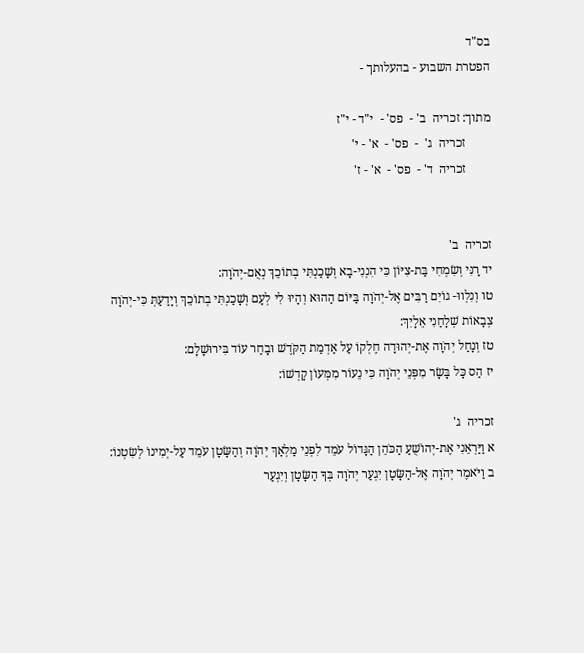בס"ד
הפטרת השבוע - בהעלותך -

מתוך: זכריה  ב' -  פס' -  י"ד - י"ז
        זכריה  ג'  -  פס' -  א' - י'
        זכריה  ד' -  פס' -  א' - ז'


זכריה  ב'
יד רָנִּי וְשִׂמְחִי בַּת-צִיּוֹן כִּי הִנְנִי-בָא וְשָׁכַנְתִּי בְתוֹכֵךְ נְאֻם-יְהֹוָה:
טו וְנִלְווּ- גוֹיִם רַבִּים אֶל-יְהֹוָה בַּיּוֹם הַהוּא וְהָיוּ לִי לְעָם וְשָׁכַנְתִּי בְתוֹכֵךְ וְיָדַעַתְּ כִּי-יְהֹוָה צְבָאוֹת שְׁלָחַנִי אֵלָיִךְ:
טז וְנָחַל יְהֹוָה אֶת-יְהוּדָה חֶלְקוֹ עַל אַדְמַת הַקֹּדֶשׁ וּבָחַר עוֹד בִּירוּשָׁלָם:
יז הַס כָּל בָּשָׂר מִפְּנֵי יְהֹוָה כִּי נֵעוֹר מִמְּעוֹן קָדְשׁוֹ:

זכריה  ג'
א וַיַּרְאֵנִי אֶת-יְהוֹשֻׁעַ הַכֹּהֵן הַגָּדוֹל עֹמֵד לִפְנֵי מַלְאַךְ יְהֹוָה וְהַשָּׂטָן עֹמֵד עַל-יְמִינוֹ לְשִׂטְנוֹ:
ב וַיֹּאמֶר יְהֹוָה אֶל-הַשָּׂטָן יִגְעַר יְהֹוָה בְּךָ הַשָּׂטָן וְיִגְעַר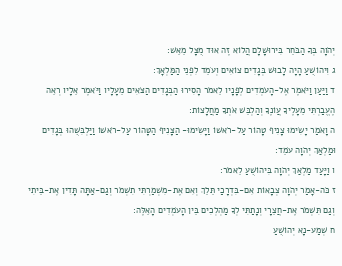יְהֹוָה בְּךָ הַבֹּחֵר בִּירוּשָׁלָם הֲלוֹא זֶה אוּד מֻצָּל מֵאֵשׁ:
ג וִיהוֹשֻׁעַ הָיָה לָבוּשׁ בְּגָדִים צוֹאִים וְעֹמֵד לִפְנֵי הַמַּלְאָךְ:
ד וַיַּעַן וַיֹּאמֶר אֶל-הָעֹמְדִים לְפָנָיו לֵאמֹר הָסִירוּ הַבְּגָדִים הַצֹּאִים מֵעָלָיו וַיֹּאמֶר אֵלָיו רְאֵה הֶעֱבַרְתִּי מֵעָלֶיךָ עֲוֹנֶךָ וְהַלְבֵּשׁ אֹתְךָ מַחֲלָצוֹת:
ה וָאֹמַר יָשִׂימוּ צָנִיף טָהוֹר עַל-רֹאשׁוֹ וַיָּשִׂימוּ- הַצָּנִיף הַטָּהוֹר עַל-רֹאשׁוֹ וַיַּלְבִּשֻׁהוּ בְּגָדִים וּמַלְאַךְ יְהֹוָה עֹמֵד:
ו וַיָּעַד מַלְאַךְ יְהֹוָה בִּיהוֹשֻׁעַ לֵאמֹר:
ז כֹּה-אָמַר יְהֹוָה צְבָאוֹת אִם-בִּדְרָכַי תֵּלֵךְ וְאִם אֶת-מִשְׁמַרְתִּי תִשְׁמֹר וְגַם-אַתָּה תָּדִין אֶת-בֵּיתִי וְגַם תִּשְׁמֹר אֶת-חֲצֵרָי וְנָתַתִּי לְךָ מַהְלְכִים בֵּין הָעֹמְדִים הָאֵלֶּה:
ח שְׁמַע-נָא יְהוֹשֻׁעַ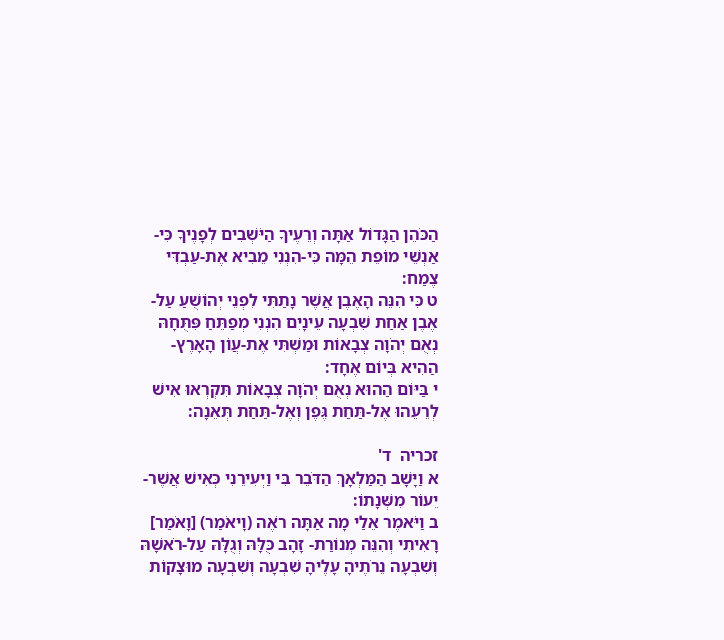הַכֹּהֵן הַגָּדוֹל אַתָּה וְרֵעֶיךָ הַיֹּשְׁבִים לְפָנֶיךָ כִּי-אַנְשֵׁי מוֹפֵת הֵמָּה כִּי-הִנְנִי מֵבִיא אֶת-עַבְדִּי צֶמַח:
ט כִּי הִנֵּה הָאֶבֶן אֲשֶׁר נָתַתִּי לִפְנֵי יְהוֹשֻׁעַ עַל-אֶבֶן אַחַת שִׁבְעָה עֵינָיִם הִנְנִי מְפַתֵּחַ פִּתֻּחָהּ נְאֻם יְהֹוָה צְבָאוֹת וּמַשְׁתִּי אֶת-עֲוֹן הָאָרֶץ-הַהִיא בְּיוֹם אֶחָד:
י בַּיּוֹם הַהוּא נְאֻם יְהֹוָה צְבָאוֹת תִּקְרְאוּ אִישׁ לְרֵעֵהוּ אֶל-תַּחַת גֶּפֶן וְאֶל-תַּחַת תְּאֵנָה:

זכריה  ד'
א וַיָּשָׁב הַמַּלְאָךְ הַדֹּבֵר בִּי וַיְעִירֵנִי כְּאִישׁ אֲשֶׁר-יֵעוֹר מִשְּׁנָתוֹ:
ב וַיֹּאמֶר אֵלַי מָה אַתָּה רֹאֶה (וָיאֹמַר) [וָאֹמַר] רָאִיתִי וְהִנֵּה מְנוֹרַת- זָהָב כֻּלָּהּ וְגֻלָּהּ עַל-רֹאשָׁהּ וְשִׁבְעָה נֵרֹתֶיהָ עָלֶיהָ שִׁבְעָה וְשִׁבְעָה מוּצָקוֹת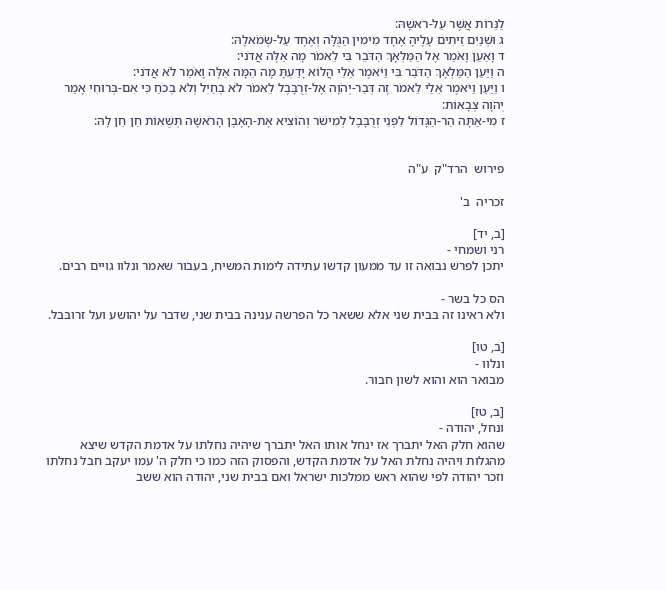לַנֵּרוֹת אֲשֶׁר עַל-רֹאשָׁהּ:
ג וּשְׁנַיִם זֵיתִים עָלֶיהָ אֶחָד מִימִין הַגֻּלָּה וְאֶחָד עַל-שְׂמֹאלָהּ:
ד וָאַעַן וָאֹמַר אֶל הַמַּלְאָךְ הַדֹּבֵר בִּי לֵאמֹר מָה אֵלֶּה אֲדֹנִי:
ה וַיַּעַן הַמַּלְאָךְ הַדֹּבֵר בִּי וַיֹּאמֶר אֵלַי הֲלוֹא יָדַעְתָּ מָה הֵמָּה אֵלֶּה וָאֹמַר לֹא אֲדֹנִי:
ו וַיַּעַן וַיֹּאמֶר אֵלַי לֵאמֹר זֶה דְּבַר-יְהֹוָה אֶל-זְרֻבָּבֶל לֵאמֹר לֹא בְחַיִל וְלֹא בְכֹחַ כִּי אִם-בְּרוּחִי אָמַר יְהֹוָה צְבָאוֹת:
ז מִי-אַתָּה הַר-הַגָּדוֹל לִפְנֵי זְרֻבָּבֶל לְמִישֹׁר וְהוֹצִיא אֶת-הָאֶבֶן הָרֹאשָׁה תְּשֻׁאוֹת חֵן חֵן לָהּ:


פירוש  הרד"ק  ע"ה

זכריה  ב'

[ב, יד]
רני ושמחי -
יתכן לפרש נבואה זו עד ממעון קדשו עתידה לימות המשיח, בעבור שאמר ונלוו גויים רבים.

הס כל בשר -
ולא ראינו זה בבית שני אלא ששאר כל הפרשה ענינה בבית שני, שדבר על יהושע ועל זרובבל.

[ב, טו]
ונלוו -
מבואר הוא והוא לשון חבור.

[ב, טז]
ונחל, יהודה -
שהוא חלק האל יתברך אז ינחל אותו האל יתברך שיהיה נחלתו על אדמת הקדש שיצא מהגלות ויהיה נחלת האל על אדמת הקדש, והפסוק הזה כמו כי חלק ה' עמו יעקב חבל נחלתו וזכר יהודה לפי שהוא ראש ממלכות ישראל ואם בבית שני, יהודה הוא ששב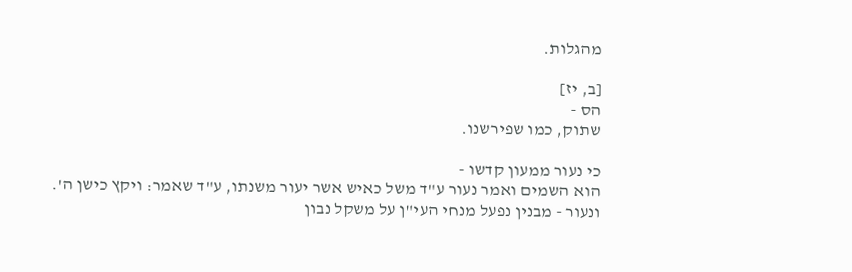מהגלות.

[ב, יז]
הס -
שתוק, כמו שפירשנו.

כי נעור ממעון קדשו -
הוא השמים ואמר נעור ע"ד משל כאיש אשר יעור משנתו, ע"ד שאמר: ויקץ כישן ה'.
ונעור - מבנין נפעל מנחי העי"ן על משקל נבון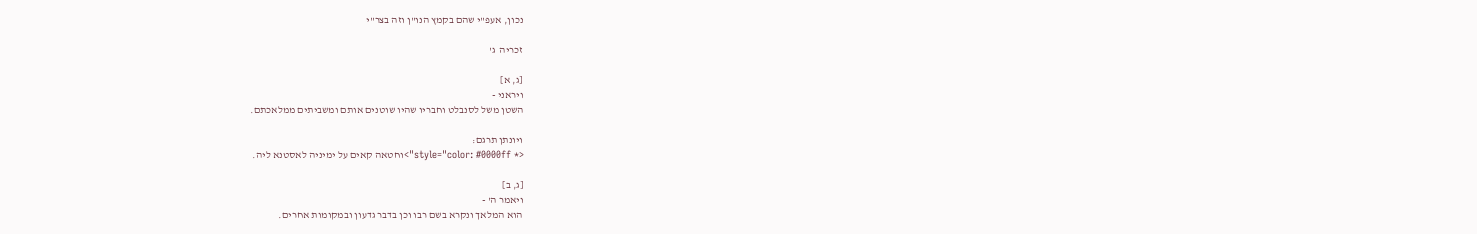נכון, אעפ"י שהם בקמץ הנו"ן וזה בצר"י

זכריה  ג'

[ג, א]
ויראני -
השטן משל לסנבלט וחבריו שהיו שוטנים אותם ומשביתים ממלאכתם.

ויונתן תרגם:
<* style="color: #0000ff">וחטאה קאים על ימיניה לאסטנא ליה.

[ג, ב]
ויאמר ה' -
הוא המלאך ונקרא בשם רבו וכן בדבר גדעון ובמקומות אחרים.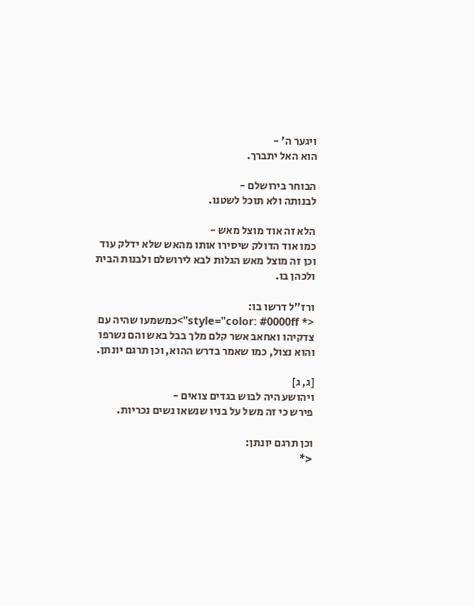ויגער ה' -
הוא האל יתברך.

הבוחר בירושלם -
לבנותה ולא תוכל לשטנו.

הלא זה אוד מוצל מאש -
כמו אוד הדולק שיסירו אותו מהאש שלא ידלק עוד וכן זה מוצל מאש הגלות לבא לירושלם ולבנות הבית ולכהן בו.

ורז"ל דרשו בו:
<* style="color: #0000ff">כמשמעו שהיה עם צדקיהו ואחאב אשר קלם מלך בבל באש והם נשרפו והוא נצול, כמו שאמר בדרש ההוא, וכן תרגם יונתן.

[ג, ג]
ויהושע היה לבוש בגדים צואים -
פירש כי זה משל על בניו שנשאו נשים נכריות.

וכן תרגם יונתן:
<*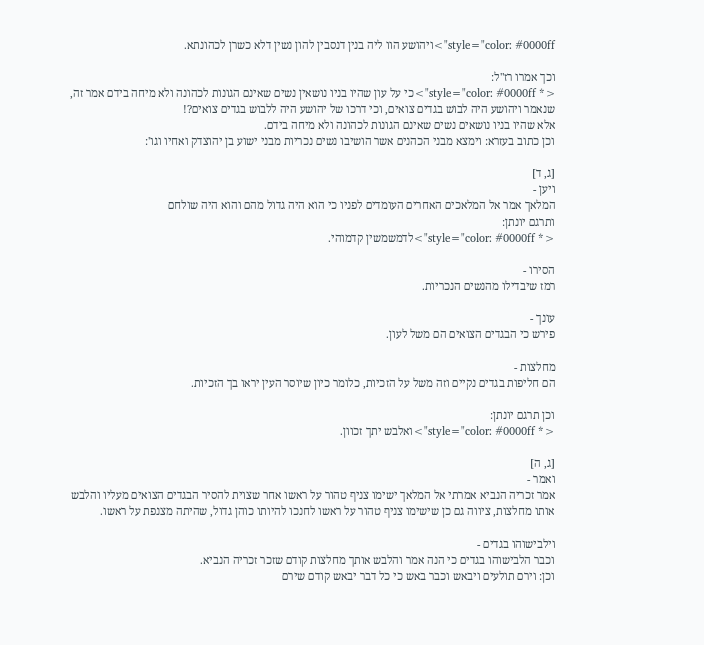style="color: #0000ff">ויהושע הוו ליה בנין דנסבין להון נשין דלא כשרן לכהונתא.

וכך אמרו רז"ל:
<* style="color: #0000ff">כי על עון שהיו בניו נושאין נשים שאינם הגונות לכהונה ולא מיחה בידם אמר זה, שנאמר ויהושע היה לבוש בגדים צואים, וכי דרכו של יהושע היה ללבוש בגדים צואים?!
אלא שהיו בניו נושאים נשים שאינם הגונות לכהונה ולא מיחה בידם.
וכן כתוב בעזרא: וימצא מבני הכהנים אשר הושיבו נשים נכריות מבני ישוע בן יהוצדק ואחיו וגו':

[ג, ד]
ויען -
המלאך אמר אל המלאכים האחרים העומדים לפניו כי הוא היה גדול מהם והוא היה שולחם
ותרגם יונתן:
<* style="color: #0000ff">לדמשמשין קדמוהי.

הסירו -
רמז שיבדילו מהנשים הנכריות.

עונך -
פירש כי הבגדים הצואים הם משל לעון.

מחלצות -
הם חליפות בגדים נקיים וזה משל על הזכיות, כלומר כיון שיוסר העין יראו בך הזכיות.

וכן תרגם יונתן:
<* style="color: #0000ff">ואלבש יתך זכוון.

[ג, ה]
ואמר -
אמר זכריה הנביא אמרתי אל המלאך ישימו צניף טהור על ראשו אחר שצוית להסיר הבגדים הצואים מעליו והלבש אותו מחלצות, ציווה גם כן שישימו צניף טהור על ראשו לחנכו להיותו כוהן גדול, שהיתה מצנפת על ראשו.

וילבישוהו בגדים -
וכבר הלבישוהו בגדים כי הנה אמר והלבש אותך מחלצות קודם שזכר זכריה הנביא.
וכן: וירם תולעים ויבאש וכבר באש כי כל דבר יבאש קודם שירם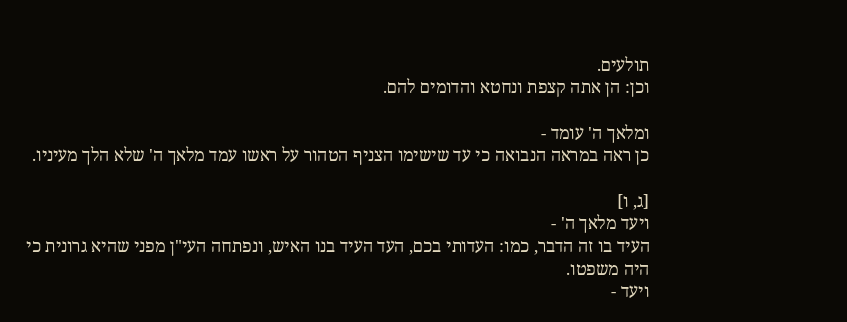תולעים.
וכן: הן אתה קצפת ונחטא והדומים להם.

ומלאך ה' עומד -
כן ראה במראה הנבואה כי עד שישימו הצניף הטהור על ראשו עמד מלאך ה' שלא הלך מעיניו.

[ג, ו]
ויעד מלאך ה' -
העיד בו זה הדבר, כמו: העדותי בכם, העד העיד בנו האיש, ונפתחה העי"ן מפני שהיא גרונית כי היה משפטו.
ויעד -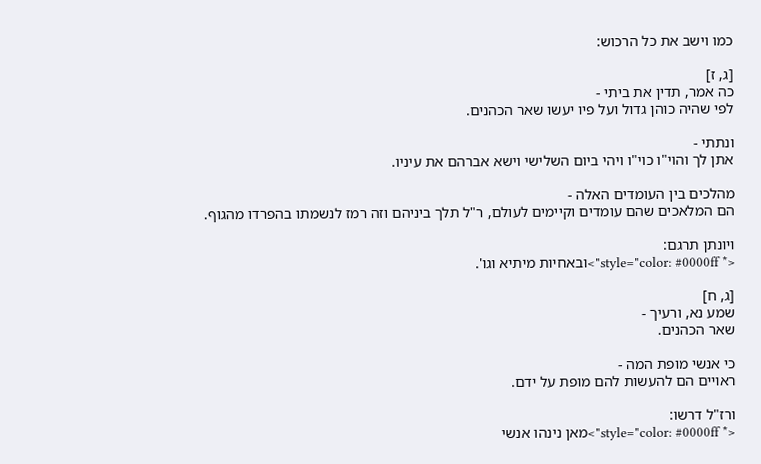כמו וישב את כל הרכוש:

[ג, ז]
כה אמר, תדין את ביתי -
לפי שהיה כוהן גדול ועל פיו יעשו שאר הכהנים.

ונתתי -
אתן לך והוי"ו כוי"ו ויהי ביום השלישי וישא אברהם את עיניו.

מהלכים בין העומדים האלה -
הם המלאכים שהם עומדים וקיימים לעולם, ר"ל תלך ביניהם וזה רמז לנשמתו בהפרדו מהגוף.

ויונתן תרגם:
<* style="color: #0000ff">ובאחיות מיתיא וגו'.

[ג, ח]
שמע נא, ורעיך -
שאר הכהנים.

כי אנשי מופת המה -
ראויים הם להעשות להם מופת על ידם.

ורז"ל דרשו:
<* style="color: #0000ff">מאן נינהו אנשי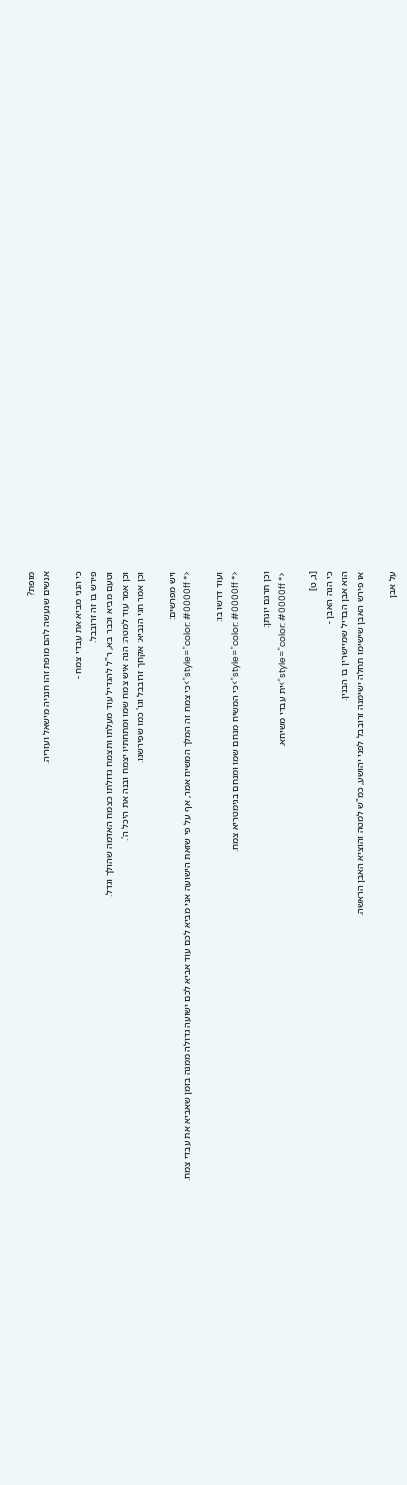מופת?
אנשים שנעשה להם מופת זהו חנניה מישאל ועזריה.

כי הנני מביא את עבדי צמח -
פירש בו זה זרובבל.
וטעם מביא וכבר בא, ר"ל להגדיל עוד מעלתו ותצמח גדולתו כצמח האדמה שהולך וגדל.
וכן אמר עוד למטה: הנה איש צמח שמו ומתחתיו יצמח ובנה את היכל ה'.
וכן אמר חגי הנביא: אקחך זרובבל וגו' כמו שפירשנו.

ויש מפרשים:
<* style="color: #0000ff">כי צמח זה המלך המשיח אמר, אף על פי שזאת הישועה אני מביא לכם עוד אביא לכם ישועה גדולה ממנה בזמן שאביא את עבדי צמח.

ועוד דרשו בו:
<* style="color: #0000ff">כי המשיח מנחם שמו ומנחם בגימטריא צמח.

וכן תרגם יונתן:
<* style="color: #0000ff">ית עבדי משיחא.

[ג, ט]
כי הנה האבן -
הוא אבן הבדיל שמיישרין בו הבנין.
או פירש האבן שישימו תחלה ישימנה זרובבל לפני יהושע, כמ"ש למטה והוציא האבן הראשה.

על אבן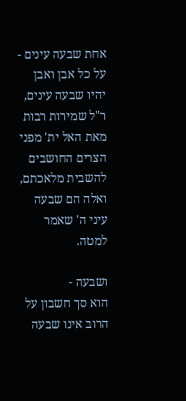אחת שבעה עינים -
על כל אבן ואבן יהיו שבעה עינים, ר"ל שמירות רבות מאת האל ית' מפני הצרים החושבים להשבית מלאכתם, ואלה הם שבעה עיני ה' שאמר למטה.

ושבעה -
הוא סך חשבון על הרוב אינו שבעה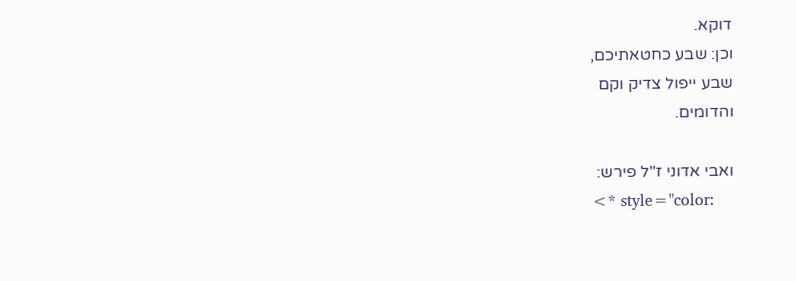דוקא.
וכן: שבע כחטאתיכם,
שבע ייפול צדיק וקם
והדומים.

ואבי אדוני ז"ל פירש:
<* style="color: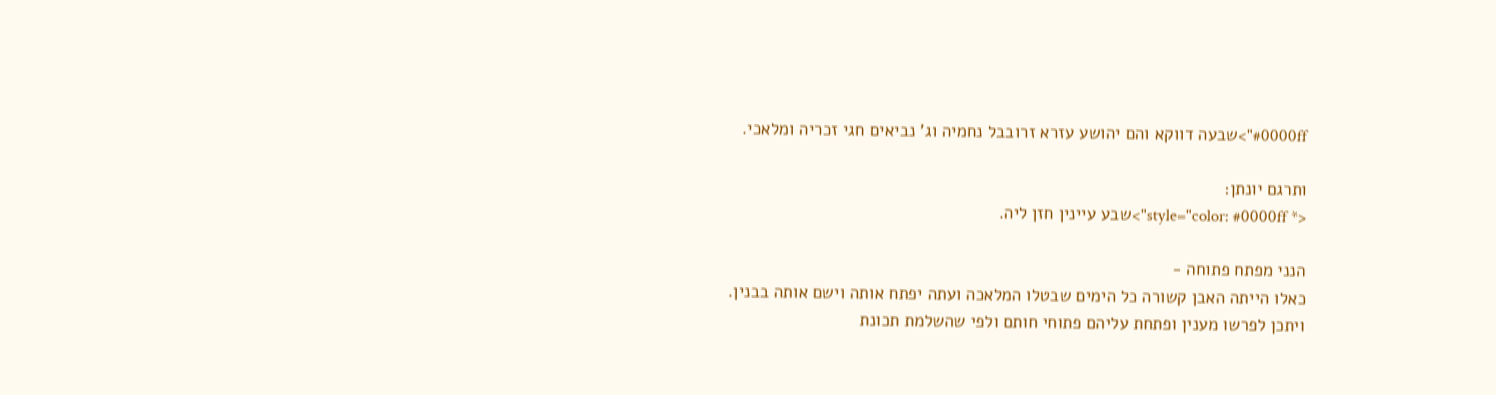#0000ff">שבעה דווקא והם יהושע עזרא זרובבל נחמיה וג' נביאים חגי זכריה ומלאכי.

ותרגם יונתן:
<* style="color: #0000ff">שבע עיינין חזן ליה.

הנני מפתח פתוחה -
כאלו הייתה האבן קשורה כל הימים שבטלו המלאכה ועתה יפתח אותה וישם אותה בבנין.
ויתכן לפרשו מענין ופתחת עליהם פתוחי חותם ולפי שהשלמת תכונת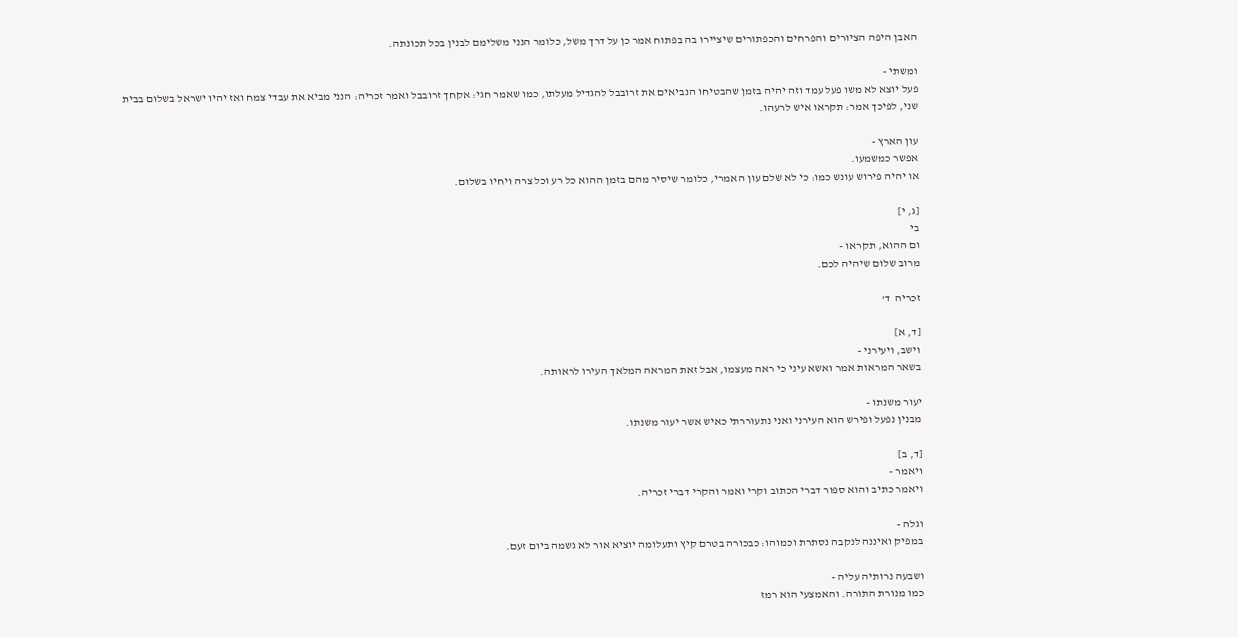האבן היפה הציורים והפרחים והכפתורים שיציירו בה בפתוח אמר כן על דרך משל, כלומר הנני משלימם לבנין בכל תכונתה.

ומשתי -
פעל יוצא לא משו פעל עמד וזה יהיה בזמן שהבטיחו הנביאים את זרובבל להגדיל מעלתו, כמו שאמר חגי: אקחך זרובבל ואמר זכריה: הנני מביא את עבדי צמח ואז יהיו ישראל בשלום בבית שני, לפיכך אמר: תקראו איש לרעהו.

עון הארץ -
אפשר כמשמעו.
או יהיה פירוש עונש כמו: כי לא שלם עון האמרי, כלומר שיסיר מהם בזמן ההוא כל רע וכל צרה ויחיו בשלום.

[ג, י]
בי
ום ההוא, תקראו -
מרוב שלום שיהיה לכם.

זכריה  ד'

[ד, א]
וישב, ויעירני -
בשאר המראות אמר ואשא עיני כי ראה מעצמו, אבל זאת המראה המלאך העירו לראותה.

יעור משנתו -
מבנין נפעל ופירש הוא העירני ואני נתעוררתי כאיש אשר יעור משנתו.

[ד, ב]
ויאמר -
ויאמר כתיב והוא ספור דברי הכתוב וקרי ואמר והקרי דברי זכריה.

וגלה -
במפיק ואיננה לנקבה נסתרת וכמוהו: כבכורה בטרם קיץ ותעלומה יוציא אור לא גשמה ביום זעם.

ושבעה נרותיה עליה -
כמו מנורת התורה. והאמצעי הוא רמז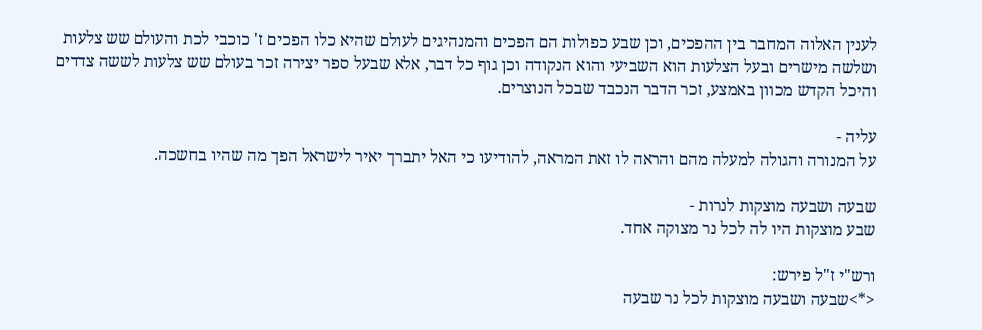לענין האלוה המחבר בין ההפכים, וכן שבע כפולות הם הפכים והמנהיגים לעולם שהיא כלו הפכים ז' כוכבי לכת והעולם שש צלעות ושלשה מישרים ובעל הצלעות הוא השביעי והוא הנקודה וכן גוף כל דבר, אלא שבעל ספר יצירה זכר בעולם שש צלעות לששה צדדים והיכל הקדש מכוון באמצע, זכר הדבר הנכבד שבכל הנוצרים.

עליה -
על המנורה והגולה למעלה מהם והראה לו זאת המראה, להודיעו כי האל יתברך יאיר לישראל הפך מה שהיו בחשכה.

שבעה ושבעה מוצקות לנרות -
שבע מוצקות היו לה לכל נר מצוקה אחד.

ורש"י ז"ל פירש:
<*>שבעה ושבעה מוצקות לכל נר שבעה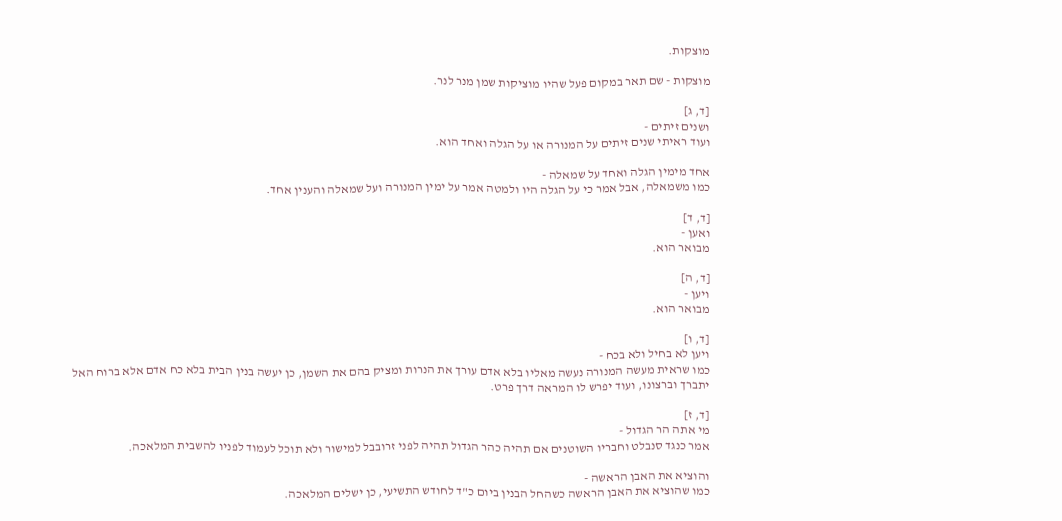מוצקות.

מוצקות - שם תאר במקום פעל שהיו מוציקות שמן מנר לנר.

[ד, ג]
ושנים זיתים -
ועוד ראיתי שנים זיתים על המנורה או על הגלה ואחד הוא.

אחד מימין הגלה ואחד על שמאלה -
כמו משמאלה, אבל אמר כי על הגלה היו ולמטה אמר על ימין המנורה ועל שמאלה והענין אחד.

[ד, ד]
ואען -
מבואר הוא.

[ד, ה]
ויען -
מבואר הוא.

[ד, ו]
ויען לא בחיל ולא בכח -
כמו שראית מעשה המנורה נעשה מאליו בלא אדם עורך את הנרות ומציק בהם את השמן, כן יעשה בנין הבית בלא כח אדם אלא ברוח האל יתברך וברצונו, ועוד יפרש לו המראה דרך פרט.

[ד, ז]
מי אתה הר הגדול -
אמר כנגד סנבלט וחבריו השוטנים אם תהיה כהר הגדול תהיה לפני זרובבל למישור ולא תוכל לעמוד לפניו להשבית המלאכה.

והוציא את האבן הראשה -
כמו שהוציא את האבן הראשה כשהחל הבנין ביום כ"ד לחודש התשיעי, כן ישלים המלאכה.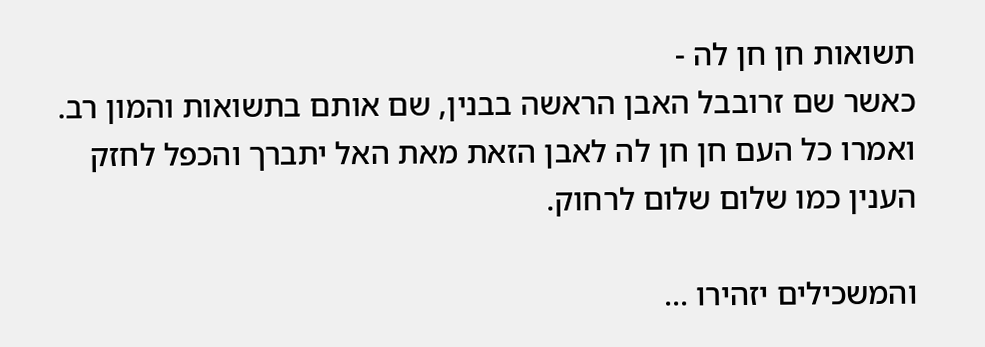תשואות חן חן לה -
כאשר שם זרובבל האבן הראשה בבנין, שם אותם בתשואות והמון רב.
ואמרו כל העם חן חן לה לאבן הזאת מאת האל יתברך והכפל לחזק הענין כמו שלום שלום לרחוק.

והמשכילים יזהירו ...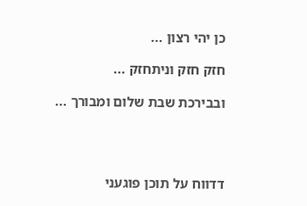כן יהי רצון ...

חזק חזק וניתחזק ...

ובבירכת שבת שלום ומבורך ...




דדווח על תוכן פוגעני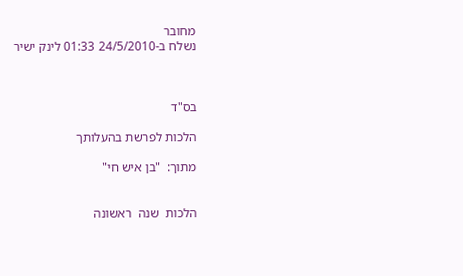מחובר
נשלח ב-24/5/2010 01:33 לינק ישיר



בס"ד

הלכות לפרשת בהעלותך

מתוך:  "בן איש חי"


הלכות  שנה  ראשונה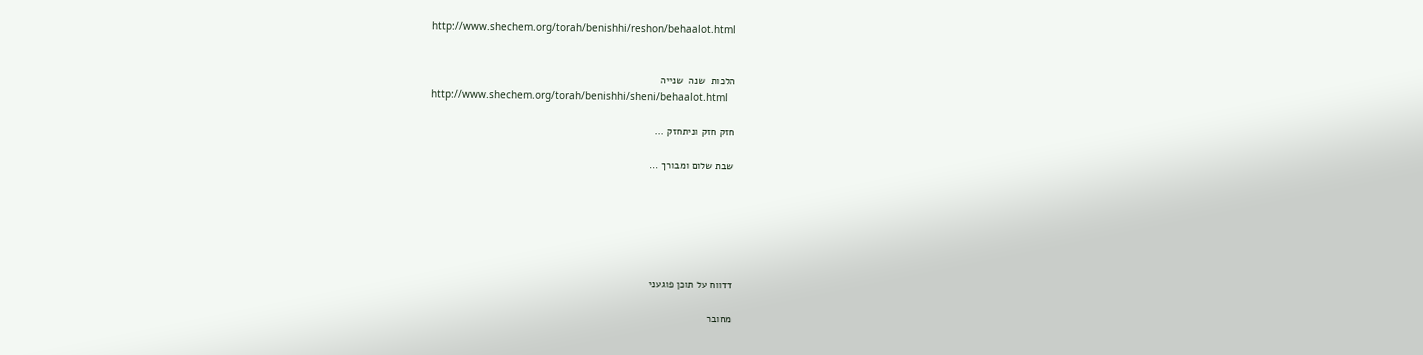http://www.shechem.org/torah/benishhi/reshon/behaalot.html


הלכות  שנה  שנייה
http://www.shechem.org/torah/benishhi/sheni/behaalot.html

חזק חזק וניתחזק ...

שבת שלום ומבורך ...






דדווח על תוכן פוגעני

מחובר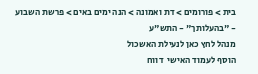בית > פורומים > דת ואמונה > הנה ימים באים > פרשת השבוע - "בהעלותך" - התש"ע
מנהל לחץ כאן לנעילת האשכול
הוסף לעמוד האישי  דווח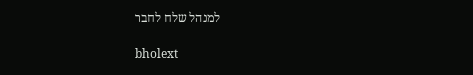למנהל שלח לחבר

bholext